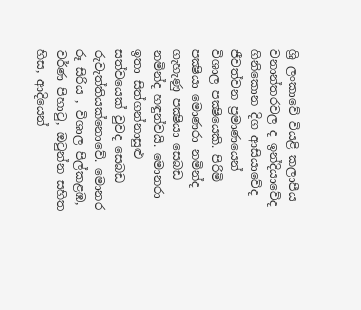ශ්‍රි ලංකාවේ වියළි කලාපීය වනාන්තරවල ද ඉන්දියාවේද ගිනිකොන දිග ආසියාවේද ජීවත්වන ප්‍රමාණයෙන් විශාල පක්‍ෂියෙකි. පිරිමි පක්‍ෂියා මොණරා නමින්ද ගැහැණු පක්‍ෂියා සෙබඩ නමින්ද හඳුන්වයි. මොනරා ඉතා සිත්ගන්නාසුළු සත්වයෙක් වුවද සෙබඩ රුවැත්තියක්නොවේ. මොනර රූ සිරිය , විශාල පිල්කළඹ, වර්ණ පිහාටු, ඔටුන්න සහිත හිස, ආදියෙන්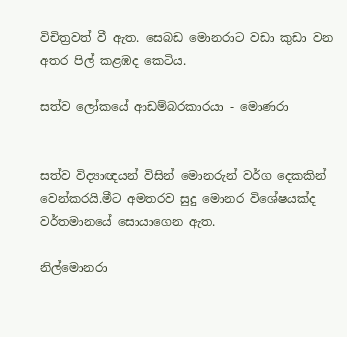විචිත්‍රවත් වී ඇත. සෙබඩ ‍මොනරාට වඩා කුඩා වන අතර පිල් කළඹද කෙටිය.

සත්ව ලෝකයේ ආඩම්බරකාරයා - මොණරා


සත්ව විද්‍යාඥයන් විසින් මොනරුන් වර්ග දෙකකින් වෙන්කරයි.මීට අමතරව සුදු මොනර වි‍ශේෂයක්ද වර්තමානයේ සොයාගෙන ඇත.

නිල්මොනරා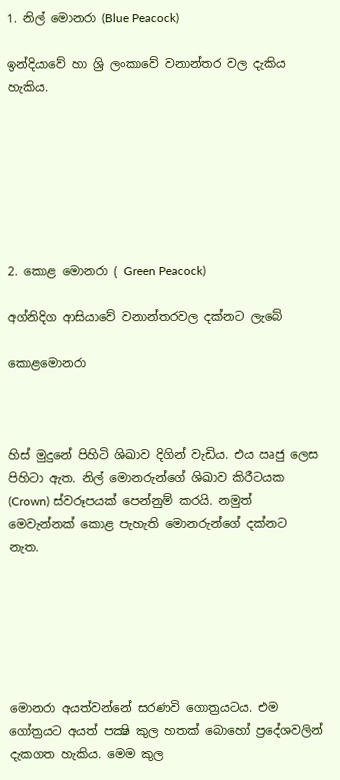1. නිල් මොනරා (Blue Peacock)

ඉන්දියාවේ හා ශ්‍රි ලංකාවේ වනාන්තර වල දැකිය හැකිය.







2. කොළ මොනරා ( Green Peacock)

අග්නිදිග ආසියාවේ වනාන්තරවල දක්නට ලැබේ

කොළමොනරා



හිස් මුදුනේ පිහිටි ශිඛාව දිගින් වැඩිය. එය ඍජු ලෙස පිහිටා ඇත. නිල් මොනරුන්ගේ ශිඛාව කිරීටයක (Crown) ස්වරූපයක් පෙන්නුම් කරයි. නමුත් මෙවැන්නක් කොළ පැහැති මොනරුන්ගේ දක්නට නැත.






මොනරා අයත්වන්නේ සරණවි ගොත්‍රයටය. එම ගෝත්‍රයට අයත් ප‍ක්‍ෂි කුල හතක් බොහෝ ප්‍රදේශවලින් දැකගත හැකිය. මෙම කුල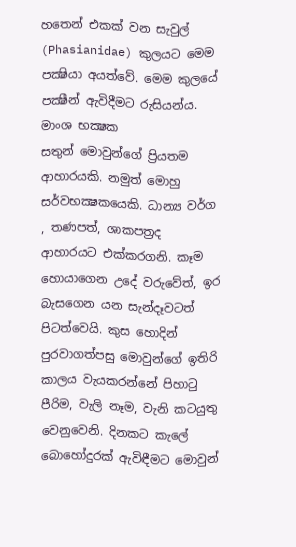හතෙන් එකක් වන සැවුල් (Phasianidae) කුලයට මෙම පක්‍ෂියා අයත්වේ. මෙම කුලයේ පක්‍ෂීන් ඇවිදීමට රුසියන්ය. මාංශ භක්‍ෂක සතුන් ‍මොවුන්ගේ ප්‍රියතම ආහාරයකි. නමුත් මොහු සර්වභක්‍ෂක‍යෙකි. ධාන්‍ය වර්ග , තණපත්, ශාකපත්‍රද ආහාරයට එක්කරගනි. කෑම හොයාගෙන උදේ වරුවේත්, ඉර බැසගෙන යන සැන්දෑවටත් පිටත්වෙයි. කුස හොදින් පුරවාගත්පසු මොවුන්ගේ ඉතිරි කාලය වැයකරන්නේ පිහාටු පීරිම, වැලි නෑම, වැනි කටයුතු වෙනුවෙනි. දිනකට කැලේ බොහෝදුරක් ඇවිඳීමට මොවුන්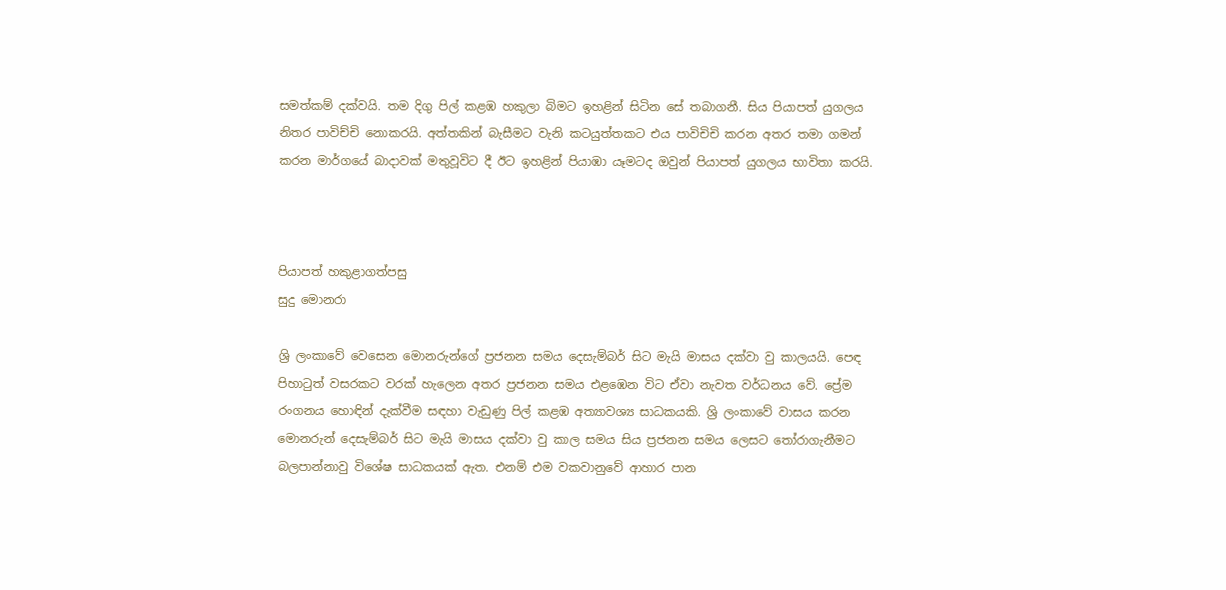සමත්කම් දක්වයි. තම දිගු පිල් කළඹ හකුලා බිමට ඉහළින් සිටින සේ තබාගනී. සිය පියාපත් යුගලය නිතර පාවිච්චි නොකරයි. අත්තකින් බැසීමට වැනි කටයුත්තකට එය පාවිචිචි කරන අතර තමා ගමන් කරන මාර්ගයේ බාදාවක් මතුවූවිට දී ඊට ඉහළින් පියාඹා යෑමටද ඔවුන් පියාපත් යුගලය භාවිතා කරයි.



පියාපත් හකුළාගත්පසු
සුදු මොනරා

ශ්‍රි ලංකාවේ වෙසෙන මොනරුන්ගේ ප්‍රජනන සමය දෙසැම්බර් සිට මැයි මාසය දක්වා වු කාලයයි. පෙඳ පිහාටුත් වසරකට වරක් හැලෙන අතර ප්‍රජනන සමය එළඹෙන විට ඒවා නැවත වර්ධනය වේ. ප්‍රේම රංගනය හොඳින් දැක්වීම සඳහා වැඩුණු පිල් කළඹ අත්‍යාවශ්‍ය සාධකයකි. ශ්‍රි ලංකාවේ වාසය කරන මොනරුන් දෙසැම්බර් සිට මැයි මාසය දක්වා වු කාල සමය සිය ප්‍රජනන සමය ලෙසට තෝරාගැනීමට බලපාන්නාවු විශේෂ සාධකයක් ඇත. එනම් එම වකවානුවේ ආහාර පාන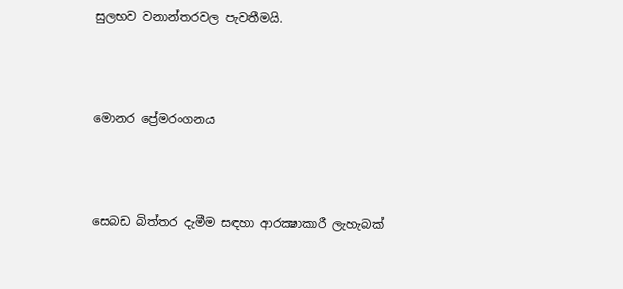සුලභව වනාන්තරවල පැවතීමයි.




මොනර ප්‍රේමරංගනය




සෙබඩ බිත්තර දැමීම සඳහා ආරක්‍ෂාකාරී ලැහැබක්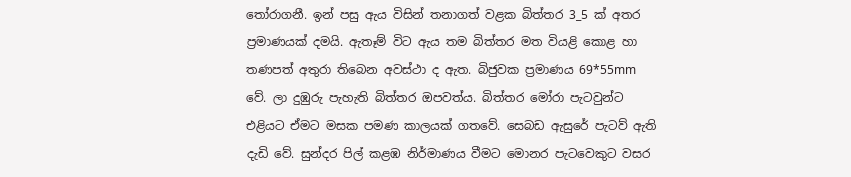තෝරාගනී. ඉන් පසු ඇය විසින් තනාගත් වළක බිත්තර 3_5 ක් අතර ප්‍රමාණයක් දමයි. ඇතෑම් විට ඇය තම බිත්තර මත වියළි කොළ හා තණපත් අතුරා තිබෙන අවස්ථා ද ඇත. බිජුවක ප්‍රමාණය 69*55mm වේ. ලා දුඹුරු පැහැති බිත්තර ඔපවත්ය. බිත්තර මෝරා පැටවුන්ට එළියට ඒමට මසක පමණ කාලයක් ගතවේ. සෙබඩ ඇසුරේ පැටව් ඇති දැඩි වේ. සුන්දර පිල් කළඹ නිර්මාණය වීමට මොනර පැටවෙකුට වසර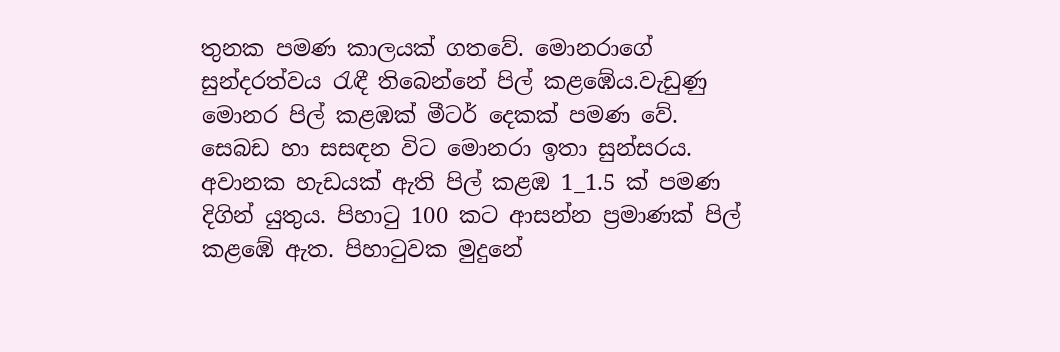තුනක පමණ කාලයක් ගතවේ. මොනරාගේ සුන්දරත්වය රැඳී තිබෙන්නේ පිල් කළඹේය.වැඩුණු මොනර පිල් කළඹක් මීටර් දෙකක් පමණ වේ. සෙබඩ හා සසඳන විට මොනරා ඉතා සුන්සරය. අවානක හැඩයක් ඇති පිල් කළඹ 1_1.5 ක් පමණ දිගින් යුතුය. පිහාටු 100 කට ආසන්න ප්‍රමාණක් පිල් කළඹේ ඇත. පිහාටුවක මුදුනේ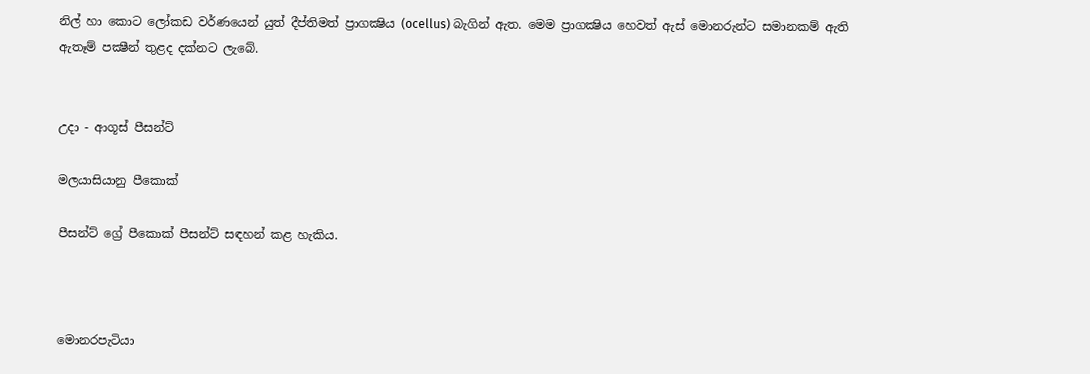නිල් හා කොට ලෝකඩ වර්ණයෙන් යුත් දීප්තිමත් ප්‍රාගක්‍ෂිය (ocellus) බැගින් ඇත. මෙම ප්‍රාගක්‍ෂිය හෙවත් ඇස් මොනරුන්ට සමානකම් ඇති ඇතෑම් පක්‍ෂීන් තුළද දක්නට ලැබේ.


උදා - ආගූස් පීසන්ට්

මලයාසියානු පීකොක්

පීසන්ට් ග්‍රේ පීකොක් පීසන්ට් සඳහන් කළ හැකිය.



මොනරපැටියා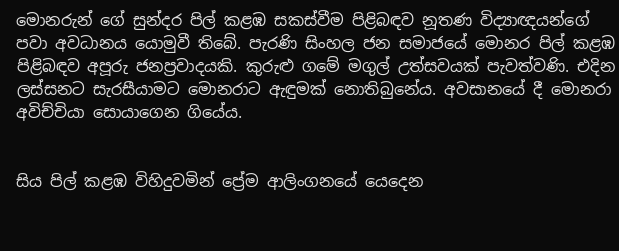මොනරුන් ගේ සුන්දර පිල් කළඹ සකස්වීම පිළිබඳව නූතණ විද්‍යාඥයන්ගේ පවා අවධානය යොමුවී තිබේ. පැරණි සිංහල ජන සමාජයේ මොනර පිල් කළඹ පිළිබඳව අපූරු ජනප්‍රවාදයකි. කුරුළු ගමේ මගුල් උත්සවයක් පැවත්වණි. එදින ලස්සනට සැරසීයාමට මොනරාට ඇඳුමක් නොතිබුනේය. අවසානයේ දී මොනරා අවිච්චියා සොයාගෙන ගියේය.


සිය පිල් කළඹ විහිදුවමින් ප්‍රේම ආලිංගනයේ යෙදෙන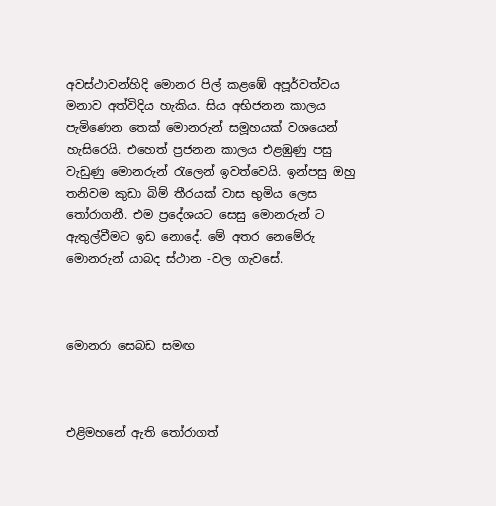අවස්ථාවන්හිදි මොනර පිල් කළඹේ අපූර්වත්වය මනාව අත්විදිය හැකිය. සිය අභිජනන කාලය පැමිණෙන තෙක් මොනරුන් සමූහයක් වශයෙන් හැසිරෙයි. එහෙත් ප්‍රජනන කාලය එළඹුණු පසු වැඩුණු මොනරුන් රැලෙන් ඉවත්වෙයි. ඉන්පසු ඔහු තනිවම කුඩා බිම් තීරයක් වාස භුමිය ලෙස තෝරාගනී. එම ප්‍රදේශයට ‍සෙසු මොනරුන් ට ඇතුල්වීමට ඉඩ නොදේ. මේ අතර නෙමේරු මොනරුන් යාබද ස්ථාන -වල ගැවසේ.



මොනරා සෙබඩ සමඟ



එළිමහනේ ඇති තෝරාගත්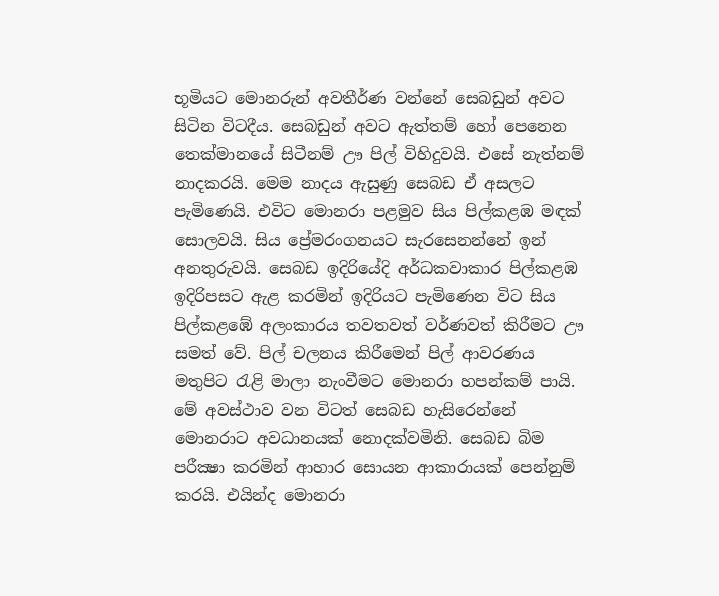භූමියට මොනරුන් අවතීර්ණ වන්නේ සෙබඩුන් අවට සිටින විටදීය. සෙබඩුන් අවට ඇත්තම් හෝ පෙනෙන තෙක්මානයේ සිටීනම් ඌ පිල් විහිදුවයි. එසේ නැත්නම් නාදකරයි. මෙම නාදය ඇසුණු සෙබඩ ඒ අසලට පැමිණෙයි. එවිට මොනරා පළමුව සිය පිල්කළඹ මඳක් සොලවයි. සිය ප්‍රේමරංගනයට සැරසෙනන්නේ ඉන් අනතුරුවයි. සෙබඩ ඉදිරියේදි අර්ධකවාකාර පිල්කළඹ ඉදිරිපසට ඇළ කරමින් ඉදිරියට පැමිණෙන විට සිය පිල්කළඹේ අලංකාරය තවතවත් වර්ණවත් කිරීමට ඌ සමත් වේ. පිල් චලනය කිරීමෙන් පිල් ආවරණය මතුපිට රැළි මාලා නැංවීමට මොනරා හපන්කම් පායි. මේ අවස්ථාව වන විටත් සෙබඩ හැසිරෙන්නේ මොනරාට අවධානයක් නොදක්වමිනි. සෙබඩ බිම පරීක්‍ෂා කරමින් ආහාර සොයන ආකාරායක් පෙන්නුම් කරයි. එයින්ද මොනරා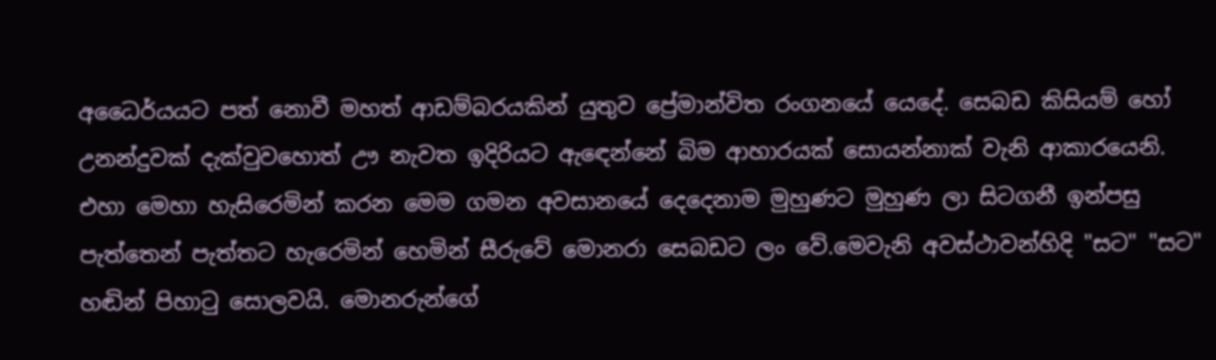අධෛර්යයට පත් නොවී මහත් ආඩම්බරයකින් යුතුව ප්‍රේමාන්විත රංගනයේ යෙදේ. සෙබඩ කිසියම් හෝ උනන්දුවක් දැක්වුවහොත් ඌ නැවත ඉදිරියට ඇඳෙන්නේ බිම ආහාරයක් සොයන්නාක් වැනි ආකාරයෙනි. එහා මෙහා හැසිරෙමින් කරන මෙම ගමන අවසානයේ දෙදෙනාම මුහුණට මුහුණ ලා සිටගනී ඉන්පසු පැත්තෙන් පැත්තට හැරෙමින් හෙමින් සීරුවේ මොනරා සෙබඩට ලං වේ.මෙවැනි අවස්ථාවන්හිදි "සට" "සට" හඬින් පිහාටු සොලවයි. මොනරුන්ගේ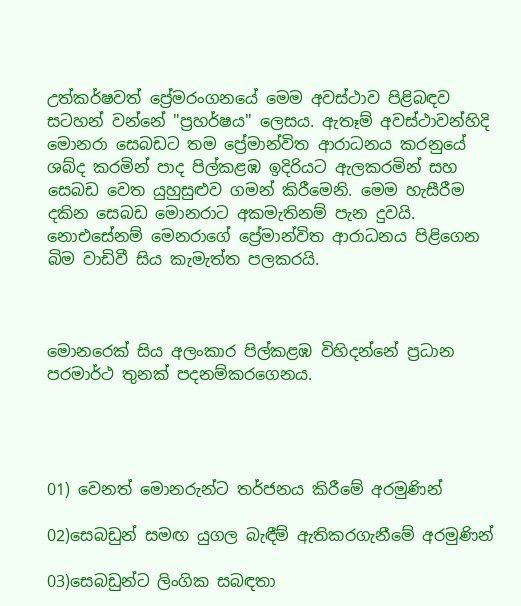උත්කර්ෂවත් ප්‍රේමරංගනයේ මෙම අවස්ථාව පිළිබඳව සටහන් වන්නේ "ප්‍රහර්ෂය" ලෙසය. ඇතෑම් අවස්ථාවන්හිදි මොනරා සෙබඩට තම ප්‍රේමාන්විත ආරාධනය කරනුයේ ශබ්ද කරමින් පාද පිල්කළඹ ඉදිරියට ඇලකරමින් සහ සෙබඩ වෙත යුහුසුළුව ගමන් කිරීමෙනි. මෙම හැසීරීම දකින සෙබඩ මොනරාට අකමැතිනම් පැන දුවයි. නොඑසේනම් මෙනරාගේ ප්‍රේමාන්විත ආරාධනය පිළිගෙන බිම වාඩිවී සිය කැමැත්ත පලකරයි.



මොනරෙක් සිය අලංකාර පිල්කළඹ විහිදන්නේ ප්‍රධාන පරමාර්ථ තුනක් පදනම්කරගෙනය.




01) වෙනත් මොනරුන්ට තර්ජනය කිරීමේ අරමුණින්

02)සෙබඩුන් සමඟ යුගල බැඳීම් ඇතිකරගැනීමේ අරමුණින්

03)සෙබඩුන්ට ලිංගික සබඳතා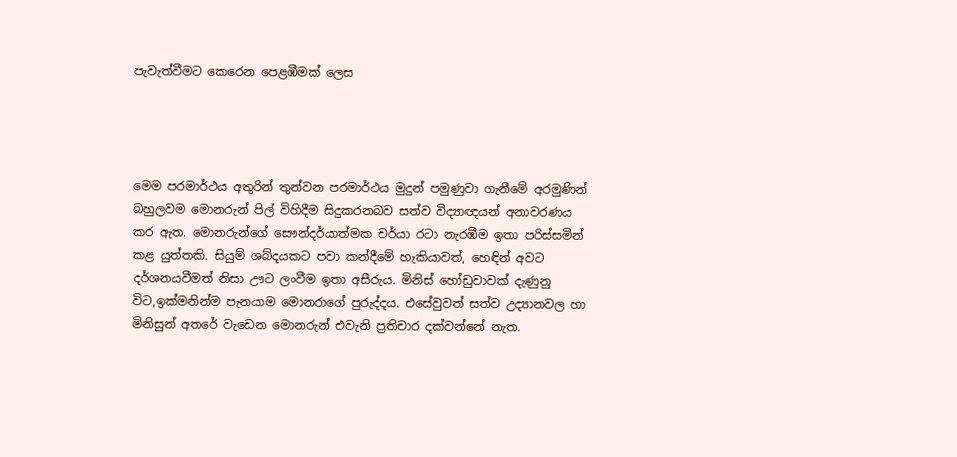පැවැත්වීමට කෙරෙන ‍පෙළඹීමක් ලෙස




මෙම පරමාර්ථය අතුරින් තුන්වන පරමාර්ථය මුදුන් පමුණුවා ගැනීමේ අරමුණින් බහුලවම මොනරුන් පිල් විහිදීම සිදුකරනබව සත්ව විද්‍යාඥයන් අනාවරණය කර ඇත. මොනරුන්ගේ සෞන්දර්යාත්මක චර්යා රටා නැරඹීම ඉතා පරිස්සමින් කළ යුත්තකි. සියුම් ශබ්දයකට පවා කන්දීමේ හැකියාවත්, හෙඳින් අවට දර්ශනයවීමත් නිසා ඌට ලංවීම ඉතා අසීරුය. මිනිස් හෝඩුවාවක් දැණුනු විට,ඉක්මනින්ම පැනයාම මොනරාගේ පුරුද්දය. එසේවුවත් සත්ව උද්‍යානවල හා මිනිසුන් අතරේ වැඩෙන මොනරුන් එවැනි ප්‍රතිචාර දක්වන්නේ නැත.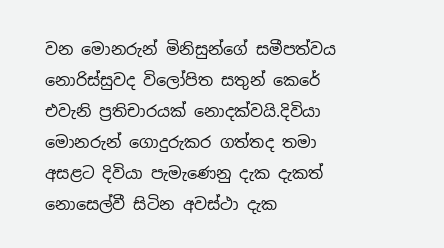වන මොනරුන් මිනිසුන්ගේ සමීපත්වය නොරිස්සුවද විලෝපිත සතුන් කෙරේ එවැනි ප්‍රතිචාරයක් නොදක්වයි.දිවියා මොනරුන් ගොදුරුකර ගත්තද තමා අසළට දිවියා පැමැණෙනු දැක දැකත් නොසෙල්වී සිටින අවස්ථා දැක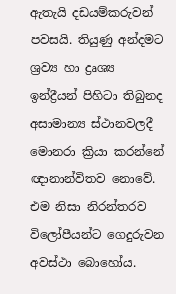ඇතැයි දඩයම්කරුවන් පවසයි. තියුණු අන්දමට ශ්‍රව්‍ය හා ද්‍රෘශ්‍ය ඉන්ද්‍රීයන් පිහිටා තිබුනද අසාමාන්‍ය ස්ථානවලදී මොනරා ක්‍රියා කරන්නේ ඥානාන්විතව නොවේ. එම නිසා නිරන්තරව විලෝපීයන්ට ගෙදුරුවන අවස්ථා බොහෝය.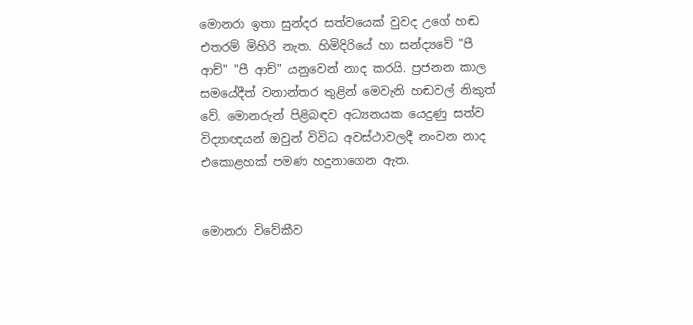මොනරා ඉතා සුන්දර සත්වයෙක් වුවද උගේ හඬ එතරම් මිහිරි නැත. හිමිදිරියේ හා සන්ද්‍යවේ "පී ආච්" "පී ආච්" යනුවෙන් නාද කරයි. ප්‍රජනන කාල සමයේදීත් වනාන්තර තුළින් මෙවැනි හඬවල් නිකුත් වේ. මොනරුන් පිළිබඳව අධ්‍යනයක යෙදුණු සත්ව විද්‍යාඥයන් ඔවුන් විවිධ අවස්ථාවලදී නංවන නාද එකොළහක් පමණ හදුනාගෙන ඇත.


මොනරා විවේකීව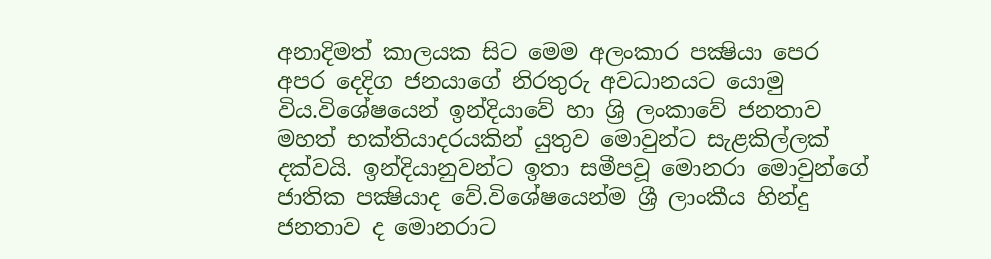අනාදිමත් කාලයක සිට මෙම අලංකාර පක්‍ෂියා පෙර අපර දෙදිග ජනයාගේ නිරතුරු අවධානයට යොමු විය.විශේෂයෙන් ඉන්දියාවේ හා ශ්‍රි ලංකාවේ ජනතාව මහත් භක්තියාදරයකින් යුතුව මොවුන්ට සැළකිල්ලක් දක්වයි. ඉන්දියානුවන්ට ඉතා සමීපවූ මොනරා මොවුන්ගේ ජාතික පක්‍ෂියාද වේ.විශේෂයෙන්ම ශ්‍රී ලාංකීය හින්දු ජනතාව ද මොනරාට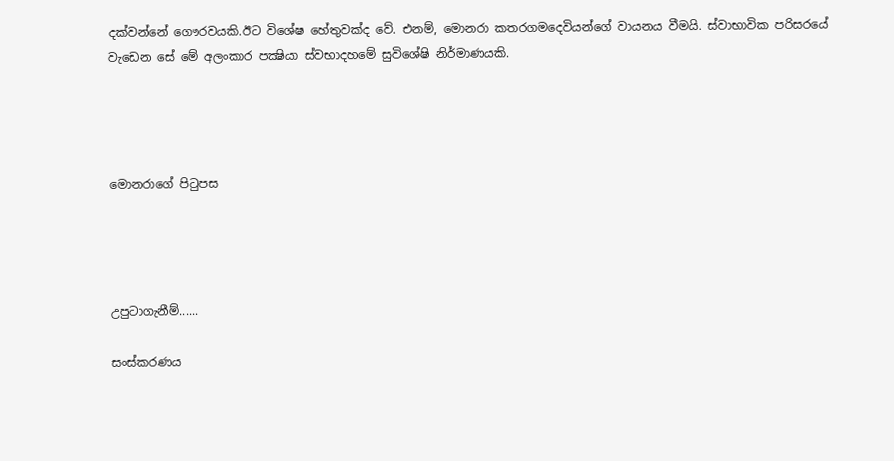දක්වන්නේ ගෞරවයකි.ඊට විශේෂ හේතුවක්ද වේ. එනම්, මොනරා කතරගමදෙවියන්ගේ වායනය වීමයි. ස්වාභාවික පරිසරයේ වැඩෙන සේ මේ අලංකාර පක්‍ෂියා ස්වභාදහමේ සුවිශේෂි නිර්මාණයකි.




මොනරාගේ පිටුපස




උපුටාගැනීම්......

සංස්කරණය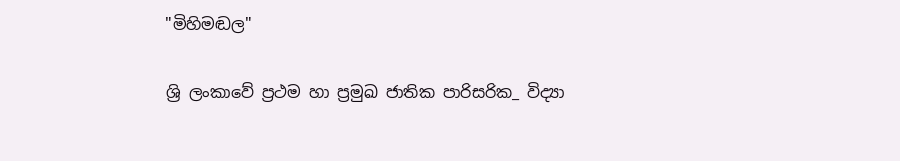"මිහිමඬල"

ශ්‍රි ලංකාවේ ප්‍රථම හා ප්‍රමුඛ ජාතික පාරිසරික_ විද්‍යා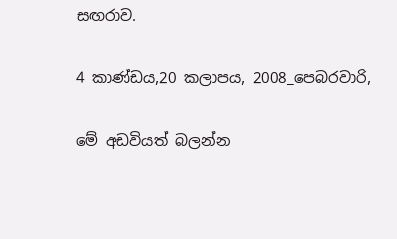සඟරාව.

4 කාණ්ඩය,20 කලාපය, 2008_පෙබරවාරි,

මේ අඩවියත් බලන්න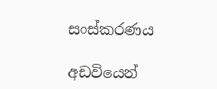සංස්කරණය

අඩවියෙන්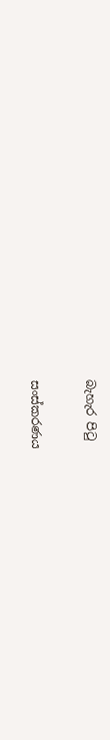බැහැර පිටු

සංස්කරණය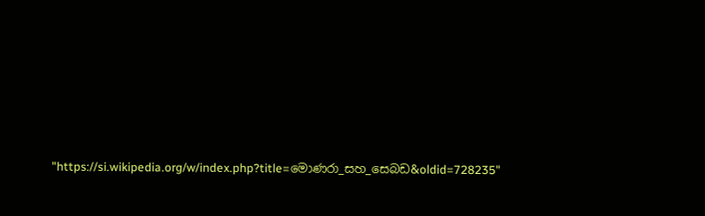"https://si.wikipedia.org/w/index.php?title=මොණරා_සහ_සෙබඩ&oldid=728235"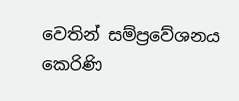වෙතින් සම්ප්‍රවේශනය කෙරිණි